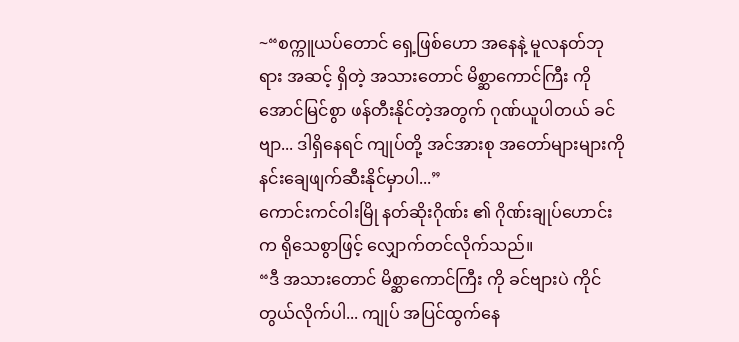~“စက္ကူယပ်တောင် ရှေ့ဖြစ်ဟော အနေနဲ့ မူလနတ်ဘုရား အဆင့် ရှိတဲ့ အသားတောင် မိစ္ဆာကောင်ကြီး ကို အောင်မြင်စွာ ဖန်တီးနိုင်တဲ့အတွက် ဂုဏ်ယူပါတယ် ခင်ဗျာ... ဒါရှိနေရင် ကျုပ်တို့ အင်အားစု အတော်များများကို နင်းချေဖျက်ဆီးနိုင်မှာပါ...”
ကောင်းကင်ဝါးမြို နတ်ဆိုးဂိုဏ်း ၏ ဂိုဏ်းချုပ်ဟောင်းက ရိုသေစွာဖြင့် လျှောက်တင်လိုက်သည်။
“ဒီ အသားတောင် မိစ္ဆာကောင်ကြီး ကို ခင်ဗျားပဲ ကိုင်တွယ်လိုက်ပါ... ကျုပ် အပြင်ထွက်နေ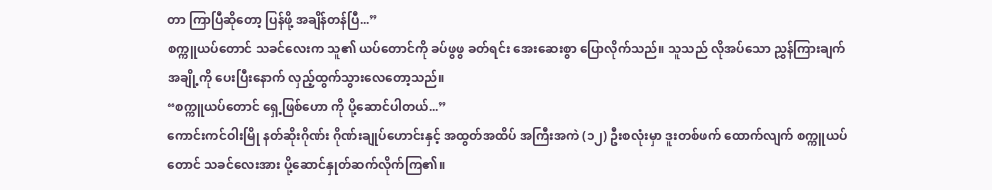တာ ကြာပြီဆိုတော့ ပြန်ဖို့ အချိန်တန်ပြီ...”
စက္ကူယပ်တောင် သခင်လေးက သူ၏ ယပ်တောင်ကို ခပ်ဖွဖွ ခတ်ရင်း အေးဆေးစွာ ပြောလိုက်သည်။ သူသည် လိုအပ်သော ညွှန်ကြားချက် အချို့ကို ပေးပြီးနောက် လှည့်ထွက်သွားလေတော့သည်။
“စက္ကူယပ်တောင် ရှေ့ဖြစ်ဟော ကို ပို့ဆောင်ပါတယ်...”
ကောင်းကင်ဝါးမြို နတ်ဆိုးဂိုဏ်း ဂိုဏ်းချုပ်ဟောင်းနှင့် အထွတ်အထိပ် အကြီးအကဲ (၁၂) ဦးစလုံးမှာ ဒူးတစ်ဖက် ထောက်လျက် စက္ကူယပ်တောင် သခင်လေးအား ပို့ဆောင်နှုတ်ဆက်လိုက်ကြ၏။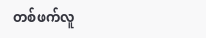တစ်ဖက်လူ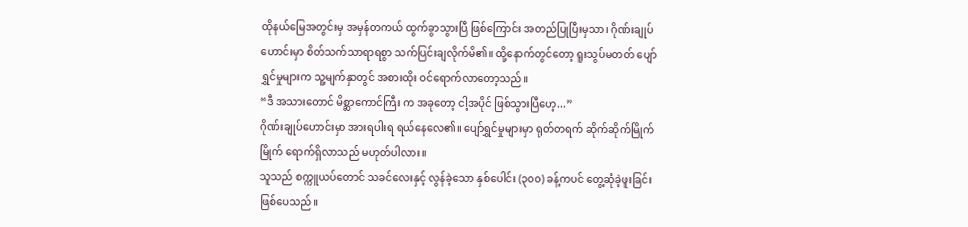ထိုနယ်မြေအတွင်းမှ အမှန်တကယ် ထွက်ခွာသွားပြီ ဖြစ်ကြောင်း အတည်ပြုပြီးမှသာ၊ ဂိုဏ်းချုပ်ဟောင်းမှာ စိတ်သက်သာရာရစွာ သက်ပြင်းချလိုက်မိ၏။ ထို့နောက်တွင်တော့ ရူးသွပ်မတတ် ပျော်ရွှင်မှုများက သူ့မျက်နှာတွင် အစားထိုး ဝင်ရောက်လာတော့သည်။
“ဒီ အသားတောင် မိစ္ဆာကောင်ကြီး က အခုတော့ ငါ့အပိုင် ဖြစ်သွားပြီဟေ့...”
ဂိုဏ်းချုပ်ဟောင်းမှာ အားရပါးရ ရယ်နေလေ၏။ ပျော်ရွှင်မှုများမှာ ရုတ်တရက် ဆိုက်ဆိုက်မြိုက်မြိုက် ရောက်ရှိလာသည် မဟုတ်ပါလား။
သူသည် စက္ကူယပ်တောင် သခင်လေးနှင့် လွန်ခဲ့သော နှစ်ပေါင်း (၃၀၀) ခန့်ကပင် တွေ့ဆုံခဲ့ဖူးခြင်း ဖြစ်ပေသည်။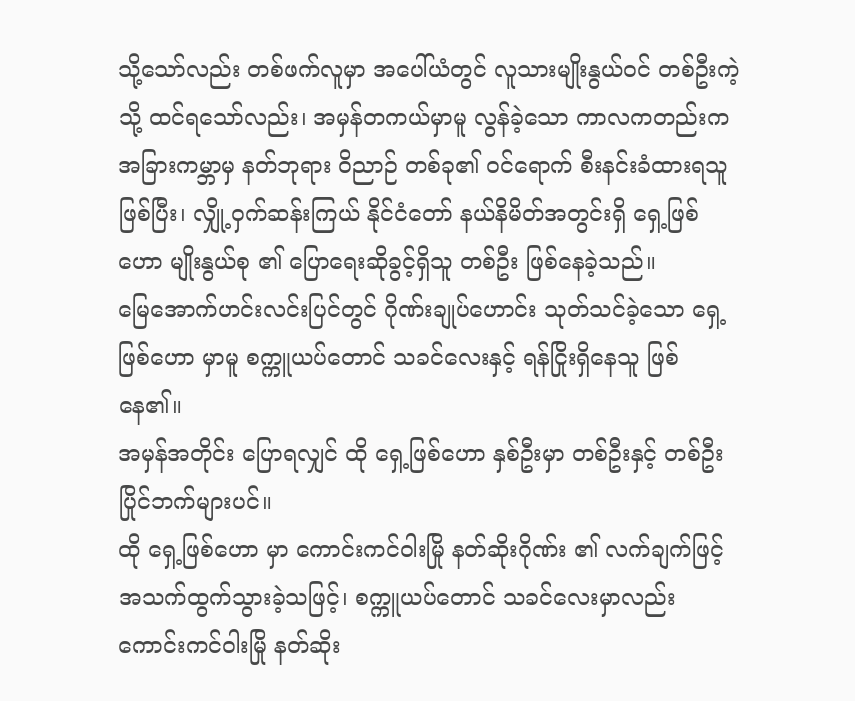သို့သော်လည်း တစ်ဖက်လူမှာ အပေါ်ယံတွင် လူသားမျိုးနွယ်ဝင် တစ်ဦးကဲ့သို့ ထင်ရသော်လည်း၊ အမှန်တကယ်မှာမူ လွန်ခဲ့သော ကာလကတည်းက အခြားကမ္ဘာမှ နတ်ဘုရား ဝိညာဉ် တစ်ခု၏ ဝင်ရောက် စီးနင်းခံထားရသူ ဖြစ်ပြီး၊ လျှို့ဝှက်ဆန်းကြယ် နိုင်ငံတော် နယ်နိမိတ်အတွင်းရှိ ရှေ့ဖြစ်ဟော မျိုးနွယ်စု ၏ ပြောရေးဆိုခွင့်ရှိသူ တစ်ဦး ဖြစ်နေခဲ့သည်။
မြေအောက်ဟင်းလင်းပြင်တွင် ဂိုဏ်းချုပ်ဟောင်း သုတ်သင်ခဲ့သော ရှေ့ဖြစ်ဟော မှာမူ စက္ကူယပ်တောင် သခင်လေးနှင့် ရန်ငြိုးရှိနေသူ ဖြစ်နေ၏။
အမှန်အတိုင်း ပြောရလျှင် ထို ရှေ့ဖြစ်ဟော နှစ်ဦးမှာ တစ်ဦးနှင့် တစ်ဦး ပြိုင်ဘက်များပင်။
ထို ရှေ့ဖြစ်ဟော မှာ ကောင်းကင်ဝါးမြို နတ်ဆိုးဂိုဏ်း ၏ လက်ချက်ဖြင့် အသက်ထွက်သွားခဲ့သဖြင့်၊ စက္ကူယပ်တောင် သခင်လေးမှာလည်း ကောင်းကင်ဝါးမြို နတ်ဆိုး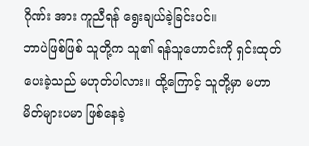ဂိုဏ်း အား ကူညီရန် ရွေးချယ်ခဲ့ခြင်းပင်။
ဘာပဲဖြစ်ဖြစ် သူတို့က သူ၏ ရန်သူဟောင်းကို ရှင်းထုတ်ပေးခဲ့သည် မဟုတ်ပါလား။ ထို့ကြောင့် သူတို့မှာ မဟာမိတ်များပမာ ဖြစ်နေခဲ့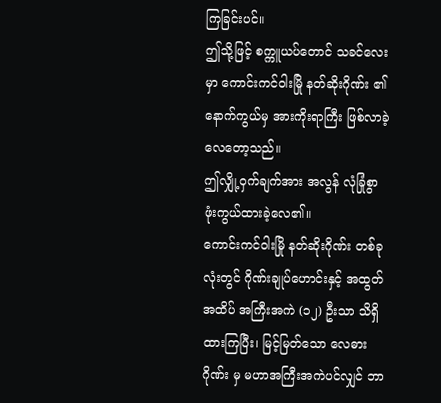ကြခြင်းပင်။
ဤသို့ဖြင့် စက္ကူယပ်တောင် သခင်လေးမှာ ကောင်းကင်ဝါးမြို နတ်ဆိုးဂိုဏ်း ၏ နောက်ကွယ်မှ အားကိုးရာကြီး ဖြစ်လာခဲ့လေတော့သည်။
ဤလျှို့ဝှက်ချက်အား အလွန် လုံခြုံစွာ ဖုံးကွယ်ထားခဲ့လေ၏။
ကောင်းကင်ဝါးမြို နတ်ဆိုးဂိုဏ်း တစ်ခုလုံးတွင် ဂိုဏ်းချုပ်ဟောင်းနှင့် အထွတ်အထိပ် အကြီးအကဲ (၁၂) ဦးသာ သိရှိထားကြပြီး၊ မြင့်မြတ်သော လေဓားဂိုဏ်း မှ မဟာအကြီးအကဲပင်လျှင် ဘာ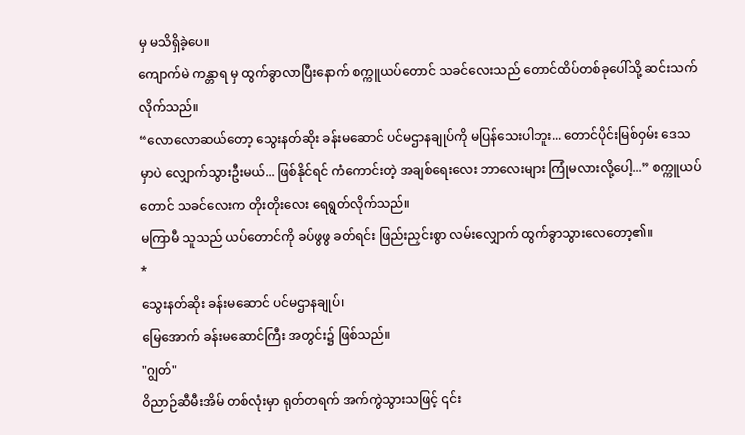မှ မသိရှိခဲ့ပေ။
ကျောက်မဲ ကန္တာရ မှ ထွက်ခွာလာပြီးနောက် စက္ကူယပ်တောင် သခင်လေးသည် တောင်ထိပ်တစ်ခုပေါ်သို့ ဆင်းသက်လိုက်သည်။
“လောလောဆယ်တော့ သွေးနတ်ဆိုး ခန်းမဆောင် ပင်မဌာနချုပ်ကို မပြန်သေးပါဘူး... တောင်ပိုင်းမြစ်ဝှမ်း ဒေသ မှာပဲ လျှောက်သွားဦးမယ်... ဖြစ်နိုင်ရင် ကံကောင်းတဲ့ အချစ်ရေးလေး ဘာလေးများ ကြုံမလားလို့ပေါ့...” စက္ကူယပ်တောင် သခင်လေးက တိုးတိုးလေး ရေရွတ်လိုက်သည်။
မကြာမီ သူသည် ယပ်တောင်ကို ခပ်ဖွဖွ ခတ်ရင်း ဖြည်းညှင်းစွာ လမ်းလျှောက် ထွက်ခွာသွားလေတော့၏။
*
သွေးနတ်ဆိုး ခန်းမဆောင် ပင်မဌာနချုပ်၊
မြေအောက် ခန်းမဆောင်ကြီး အတွင်း၌ ဖြစ်သည်။
"ဂျွတ်"
ဝိညာဉ်ဆီမီးအိမ် တစ်လုံးမှာ ရုတ်တရက် အက်ကွဲသွားသဖြင့် ၎င်း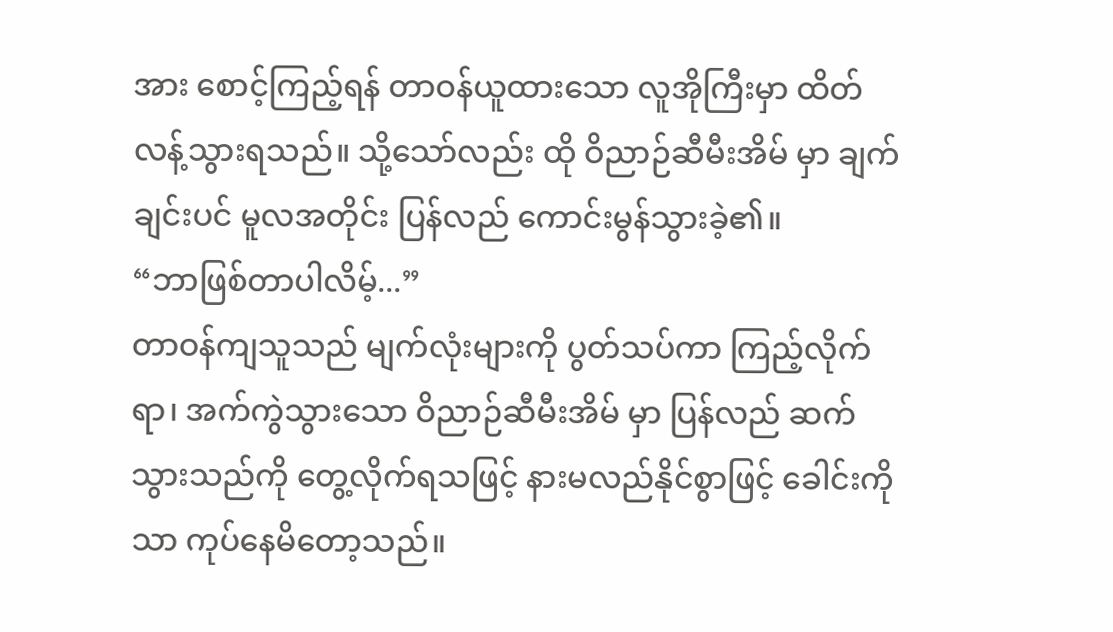အား စောင့်ကြည့်ရန် တာဝန်ယူထားသော လူအိုကြီးမှာ ထိတ်လန့်သွားရသည်။ သို့သော်လည်း ထို ဝိညာဉ်ဆီမီးအိမ် မှာ ချက်ချင်းပင် မူလအတိုင်း ပြန်လည် ကောင်းမွန်သွားခဲ့၏။
“ဘာဖြစ်တာပါလိမ့်...”
တာဝန်ကျသူသည် မျက်လုံးများကို ပွတ်သပ်ကာ ကြည့်လိုက်ရာ၊ အက်ကွဲသွားသော ဝိညာဉ်ဆီမီးအိမ် မှာ ပြန်လည် ဆက်သွားသည်ကို တွေ့လိုက်ရသဖြင့် နားမလည်နိုင်စွာဖြင့် ခေါင်းကိုသာ ကုပ်နေမိတော့သည်။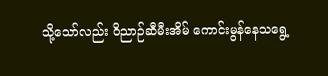သို့သော်လည်း ဝိညာဉ်ဆီမီးအိမ် ကောင်းမွန်နေသရွေ့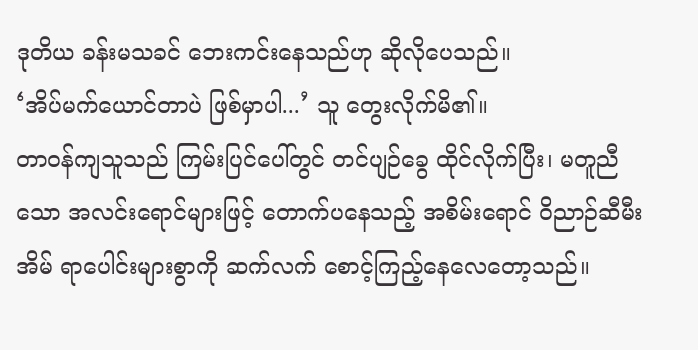ဒုတိယ ခန်းမသခင် ဘေးကင်းနေသည်ဟု ဆိုလိုပေသည်။
‘အိပ်မက်ယောင်တာပဲ ဖြစ်မှာပါ...’ သူ တွေးလိုက်မိ၏။
တာဝန်ကျသူသည် ကြမ်းပြင်ပေါ်တွင် တင်ပျဉ်ခွေ ထိုင်လိုက်ပြီး၊ မတူညီသော အလင်းရောင်များဖြင့် တောက်ပနေသည့် အစိမ်းရောင် ဝိညာဉ်ဆီမီးအိမ် ရာပေါင်းများစွာကို ဆက်လက် စောင့်ကြည့်နေလေတော့သည်။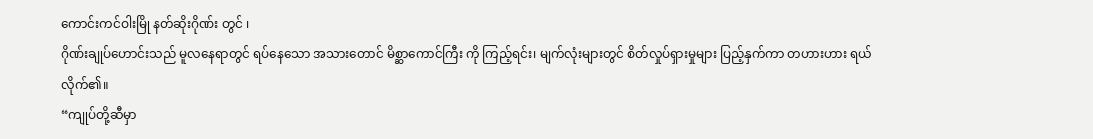ကောင်းကင်ဝါးမြို နတ်ဆိုးဂိုဏ်း တွင် ၊
ဂိုဏ်းချုပ်ဟောင်းသည် မူလနေရာတွင် ရပ်နေသော အသားတောင် မိစ္ဆာကောင်ကြီး ကို ကြည့်ရင်း၊ မျက်လုံးများတွင် စိတ်လှုပ်ရှားမှုများ ပြည့်နှက်ကာ တဟားဟား ရယ်လိုက်၏။
“ကျုပ်တို့ဆီမှာ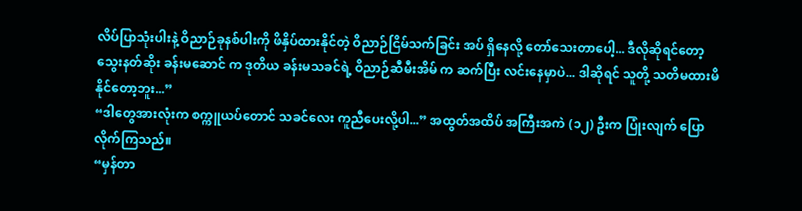လိပ်ပြာသုံးပါးနဲ့ ဝိညာဉ်ခုနစ်ပါးကို ဖိနှိပ်ထားနိုင်တဲ့ ဝိညာဉ်ငြိမ်သက်ခြင်း အပ် ရှိနေလို့ တော်သေးတာပေါ့... ဒီလိုဆိုရင်တော့ သွေးနတ်ဆိုး ခန်းမဆောင် က ဒုတိယ ခန်းမသခင်ရဲ့ ဝိညာဉ်ဆီမီးအိမ် က ဆက်ပြီး လင်းနေမှာပဲ... ဒါဆိုရင် သူတို့ သတိမထားမိနိုင်တော့ဘူး...”
“ဒါတွေအားလုံးက စက္ကူယပ်တောင် သခင်လေး ကူညီပေးလို့ပါ...” အထွတ်အထိပ် အကြီးအကဲ (၁၂) ဦးက ပြုံးလျက် ပြောလိုက်ကြသည်။
“မှန်တာ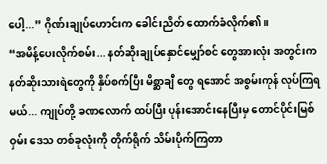ပေါ့...” ဂိုဏ်းချုပ်ဟောင်းက ခေါင်းညိတ် ထောက်ခံလိုက်၏။
“အမိန့်ပေးလိုက်စမ်း... နတ်ဆိုးချုပ်နှောင်မျှော်စင် တွေအားလုံး အတွင်းက နတ်ဆိုးသားရဲတွေကို နှိပ်စက်ပြီး မိစ္ဆာချီ တွေ ရအောင် အစွမ်းကုန် လုပ်ကြရမယ်... ကျုပ်တို့ ခဏလောက် ထပ်ပြီး ပုန်းအောင်းနေပြီးမှ တောင်ပိုင်းမြစ်ဝှမ်း ဒေသ တစ်ခုလုံးကို တိုက်ရိုက် သိမ်းပိုက်ကြတာ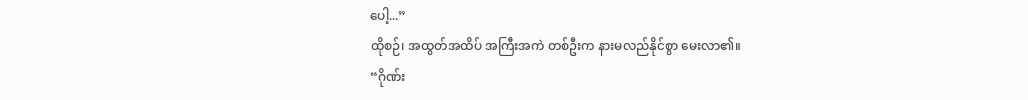ပေါ့...”
ထိုစဉ်၊ အထွတ်အထိပ် အကြီးအကဲ တစ်ဦးက နားမလည်နိုင်စွာ မေးလာ၏။
“ဂိုဏ်း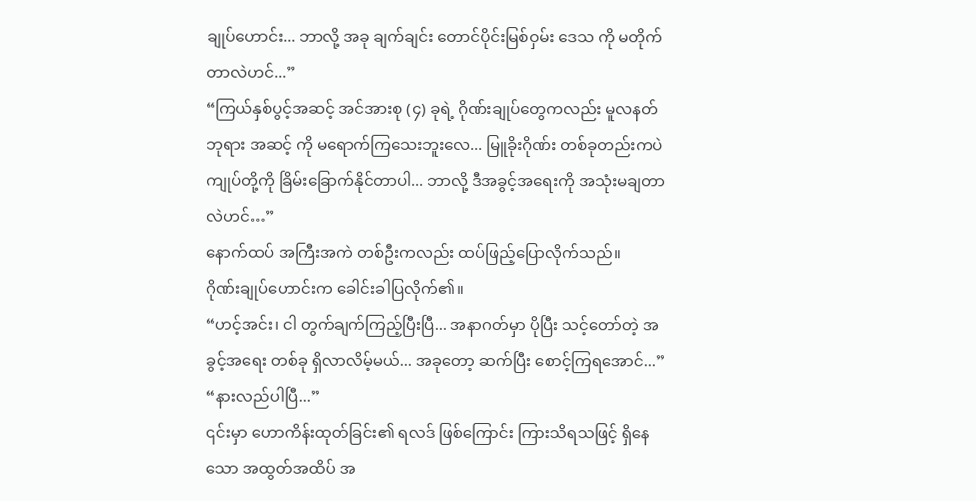ချုပ်ဟောင်း... ဘာလို့ အခု ချက်ချင်း တောင်ပိုင်းမြစ်ဝှမ်း ဒေသ ကို မတိုက်တာလဲဟင်...”
“ကြယ်နှစ်ပွင့်အဆင့် အင်အားစု (၄) ခုရဲ့ ဂိုဏ်းချုပ်တွေကလည်း မူလနတ်ဘုရား အဆင့် ကို မရောက်ကြသေးဘူးလေ... မြူခိုးဂိုဏ်း တစ်ခုတည်းကပဲ ကျုပ်တို့ကို ခြိမ်းခြောက်နိုင်တာပါ... ဘာလို့ ဒီအခွင့်အရေးကို အသုံးမချတာလဲဟင်…”
နောက်ထပ် အကြီးအကဲ တစ်ဦးကလည်း ထပ်ဖြည့်ပြောလိုက်သည်။
ဂိုဏ်းချုပ်ဟောင်းက ခေါင်းခါပြလိုက်၏။
“ဟင့်အင်း၊ ငါ တွက်ချက်ကြည့်ပြီးပြီ... အနာဂတ်မှာ ပိုပြီး သင့်တော်တဲ့ အခွင့်အရေး တစ်ခု ရှိလာလိမ့်မယ်... အခုတော့ ဆက်ပြီး စောင့်ကြရအောင်...”
“နားလည်ပါပြီ...”
၎င်းမှာ ဟောကိန်းထုတ်ခြင်း၏ ရလဒ် ဖြစ်ကြောင်း ကြားသိရသဖြင့် ရှိနေသော အထွတ်အထိပ် အ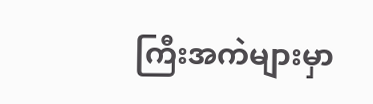ကြီးအကဲများမှာ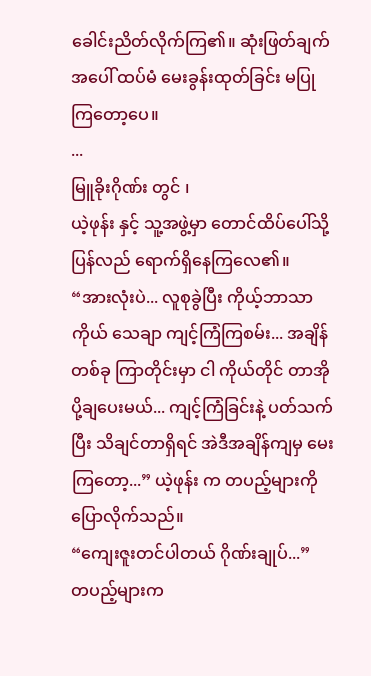ခေါင်းညိတ်လိုက်ကြ၏။ ဆုံးဖြတ်ချက်အပေါ် ထပ်မံ မေးခွန်းထုတ်ခြင်း မပြုကြတော့ပေ။
...
မြူခိုးဂိုဏ်း တွင် ၊
ယဲ့ဖုန်း နှင့် သူ့အဖွဲ့မှာ တောင်ထိပ်ပေါ်သို့ ပြန်လည် ရောက်ရှိနေကြလေ၏။
“အားလုံးပဲ... လူစုခွဲပြီး ကိုယ့်ဘာသာကိုယ် သေချာ ကျင့်ကြံကြစမ်း... အချိန်တစ်ခု ကြာတိုင်းမှာ ငါ ကိုယ်တိုင် တာအိုပို့ချပေးမယ်... ကျင့်ကြံခြင်းနဲ့ ပတ်သက်ပြီး သိချင်တာရှိရင် အဲဒီအချိန်ကျမှ မေးကြတော့...” ယဲ့ဖုန်း က တပည့်များကို ပြောလိုက်သည်။
“ကျေးဇူးတင်ပါတယ် ဂိုဏ်းချုပ်...”
တပည့်များက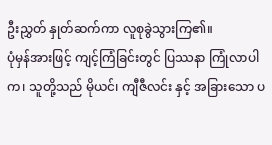ဦးညွှတ် နှုတ်ဆက်ကာ လူစုခွဲသွားကြ၏။
ပုံမှန်အားဖြင့် ကျင့်ကြံခြင်းတွင် ပြဿနာ ကြုံလာပါက၊ သူတို့သည် မိုယင်၊ ကျီဇီလင်း နှင့် အခြားသော ပ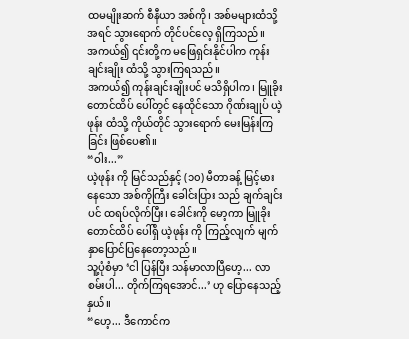ထမမျိုးဆက် စီနီယာ အစ်ကို၊ အစ်မများထံသို့ အရင် သွားရောက် တိုင်ပင်လေ့ ရှိကြသည်။
အကယ်၍ ၎င်းတို့က မဖြေရှင်းနိုင်ပါက ကုန်းချင်းချိုး ထံသို့ သွားကြရသည်။
အကယ်၍ ကုန်းချင်းချိုးပင် မသိရှိပါက၊ မြူခိုးတောင်ထိပ် ပေါ်တွင် နေထိုင်သော ဂိုဏ်းချုပ် ယဲ့ဖုန်း ထံသို့ ကိုယ်တိုင် သွားရောက် မေးမြန်းကြခြင်း ဖြစ်ပေ၏။
“ဝါး...”
ယဲ့ဖုန်း ကို မြင်သည်နှင့် (၁၀) မီတာခန့် မြင့်မားနေသော အစ်ကိုကြီး ခေါင်းပြား သည် ချက်ချင်းပင် ထရပ်လိုက်ပြီး၊ ခေါင်းကို မော့ကာ မြူခိုးတောင်ထိပ် ပေါ်ရှိ ယဲ့ဖုန်း ကို ကြည့်လျက် မျက်နှာပြောင်ပြနေတော့သည်။
သူ့ပုံစံမှာ ‘ငါ ပြန်ပြီး သန်မာလာပြီဟေ့... လာစမ်းပါ... တိုက်ကြရအောင်...’ ဟု ပြောနေသည့်နှယ်။
“ဟေ့... ဒီကောင်က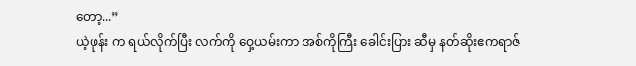တော့...”
ယဲ့ဖုန်း က ရယ်လိုက်ပြီး လက်ကို ဝှေ့ယမ်းကာ အစ်ကိုကြီး ခေါင်းပြား ဆီမှ နတ်ဆိုးဧကရာဇ်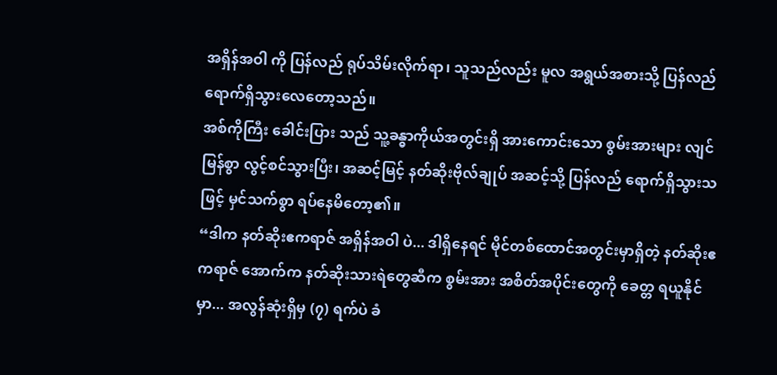အရှိန်အဝါ ကို ပြန်လည် ရုပ်သိမ်းလိုက်ရာ၊ သူသည်လည်း မူလ အရွယ်အစားသို့ ပြန်လည် ရောက်ရှိသွားလေတော့သည်။
အစ်ကိုကြီး ခေါင်းပြား သည် သူ့ခန္ဓာကိုယ်အတွင်းရှိ အားကောင်းသော စွမ်းအားများ လျင်မြန်စွာ လွင့်စင်သွားပြီး၊ အဆင့်မြင့် နတ်ဆိုးဗိုလ်ချုပ် အဆင့်သို့ ပြန်လည် ရောက်ရှိသွားသဖြင့် မှင်သက်စွာ ရပ်နေမိတော့၏။
“ဒါက နတ်ဆိုးဧကရာဇ် အရှိန်အဝါ ပဲ... ဒါရှိနေရင် မိုင်တစ်ထောင်အတွင်းမှာရှိတဲ့ နတ်ဆိုးဧကရာဇ် အောက်က နတ်ဆိုးသားရဲတွေဆီက စွမ်းအား အစိတ်အပိုင်းတွေကို ခေတ္တ ရယူနိုင်မှာ... အလွန်ဆုံးရှိမှ (၇) ရက်ပဲ ခံ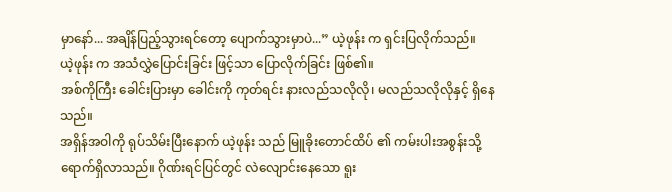မှာနော်... အချိန်ပြည့်သွားရင်တော့ ပျောက်သွားမှာပဲ...” ယဲ့ဖုန်း က ရှင်းပြလိုက်သည်။
ယဲ့ဖုန်း က အသံလွှဲပြောင်းခြင်း ဖြင့်သာ ပြောလိုက်ခြင်း ဖြစ်၏။
အစ်ကိုကြီး ခေါင်းပြားမှာ ခေါင်းကို ကုတ်ရင်း နားလည်သလိုလို၊ မလည်သလိုလိုနှင့် ရှိနေသည်။
အရှိန်အဝါကို ရုပ်သိမ်းပြီးနောက် ယဲ့ဖုန်း သည် မြူခိုးတောင်ထိပ် ၏ ကမ်းပါးအစွန်းသို့ ရောက်ရှိလာသည်။ ဂိုဏ်းရင်ပြင်တွင် လဲလျောင်းနေသော ရူး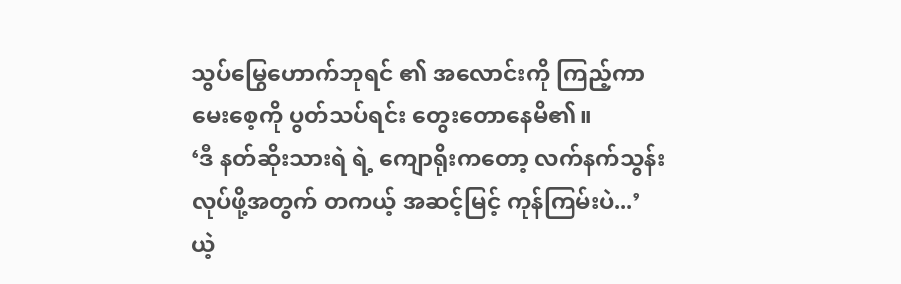သွပ်မြွေဟောက်ဘုရင် ၏ အလောင်းကို ကြည့်ကာ မေးစေ့ကို ပွတ်သပ်ရင်း တွေးတောနေမိ၏။
‘ဒီ နတ်ဆိုးသားရဲ ရဲ့ ကျောရိုးကတော့ လက်နက်သွန်းလုပ်ဖို့အတွက် တကယ့် အဆင့်မြင့် ကုန်ကြမ်းပဲ...’
ယဲ့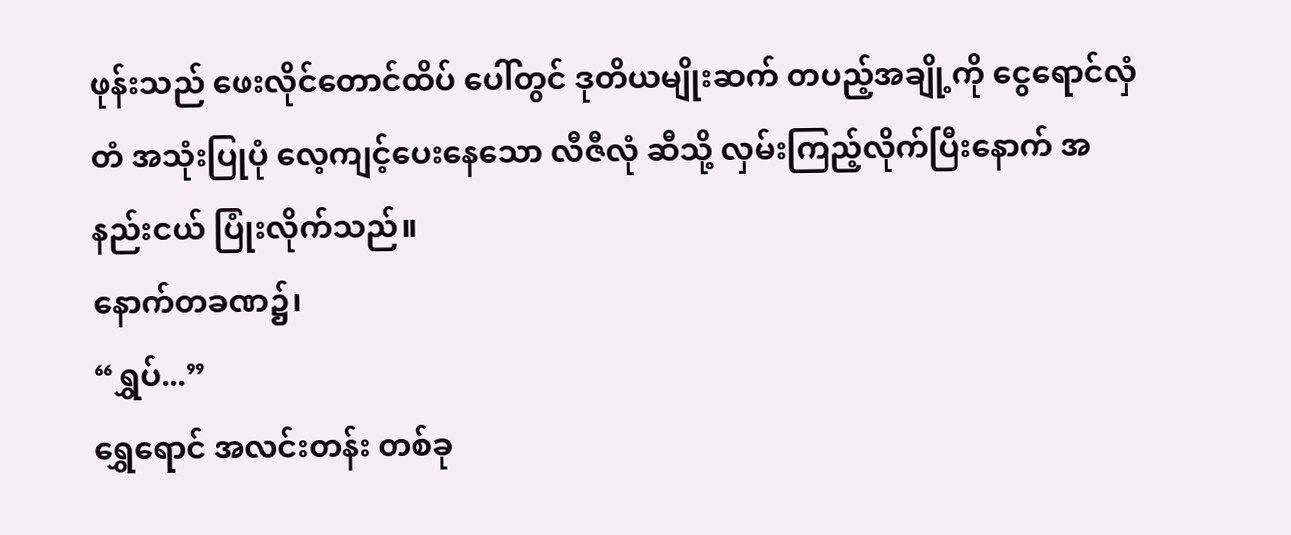ဖုန်းသည် ဖေးလိုင်တောင်ထိပ် ပေါ်တွင် ဒုတိယမျိုးဆက် တပည့်အချို့ကို ငွေရောင်လှံတံ အသုံးပြုပုံ လေ့ကျင့်ပေးနေသော လီဇီလုံ ဆီသို့ လှမ်းကြည့်လိုက်ပြီးနောက် အနည်းငယ် ပြုံးလိုက်သည်။
နောက်တခဏ၌၊
“ရွှပ်...”
ရွှေရောင် အလင်းတန်း တစ်ခု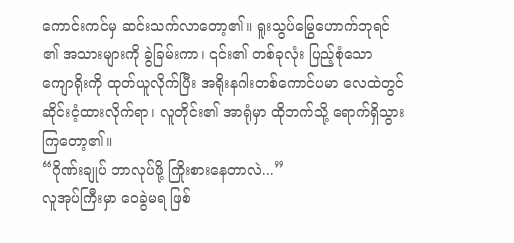ကောင်းကင်မှ ဆင်းသက်လာတော့၏။ ရူးသွပ်မြွေဟောက်ဘုရင် ၏ အသားများကို ခွဲခြမ်းကာ၊ ၎င်း၏ တစ်ခုလုံး ပြည့်စုံသော ကျောရိုးကို ထုတ်ယူလိုက်ပြီး အရိုးနဂါးတစ်ကောင်ပမာ လေထဲတွင် ဆိုင်းငံ့ထားလိုက်ရာ၊ လူတိုင်း၏ အာရုံမှာ ထိုဘက်သို့ ရောက်ရှိသွားကြတော့၏။
“ဂိုဏ်းချုပ် ဘာလုပ်ဖို့ ကြိုးစားနေတာလဲ...”
လူအုပ်ကြီးမှာ ဝေခွဲမရ ဖြစ်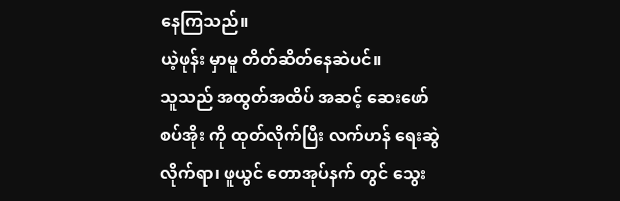နေကြသည်။
ယဲ့ဖုန်း မှာမူ တိတ်ဆိတ်နေဆဲပင်။
သူသည် အထွတ်အထိပ် အဆင့် ဆေးဖော်စပ်အိုး ကို ထုတ်လိုက်ပြီး လက်ဟန် ရေးဆွဲလိုက်ရာ၊ ဖူယွင် တောအုပ်နက် တွင် သွေး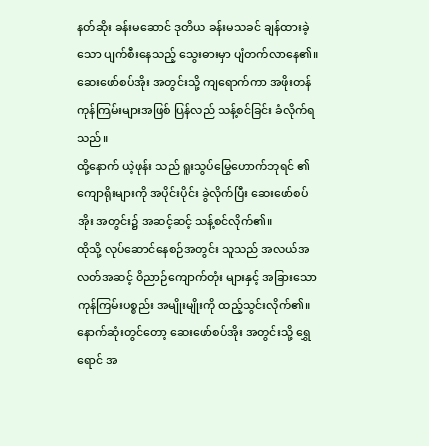နတ်ဆိုး ခန်းမဆောင် ဒုတိယ ခန်းမသခင် ချန်ထားခဲ့သော ပျက်စီးနေသည့် သွေးဓားမှာ ပျံတက်လာနေ၏။ ဆေးဖော်စပ်အိုး အတွင်းသို့ ကျရောက်ကာ အဖိုးတန် ကုန်ကြမ်းများအဖြစ် ပြန်လည် သန့်စင်ခြင်း ခံလိုက်ရသည်။
ထို့နောက် ယဲ့ဖုန်း သည် ရူးသွပ်မြွေဟောက်ဘုရင် ၏ ကျောရိုးများကို အပိုင်းပိုင်း ခွဲလိုက်ပြီး ဆေးဖော်စပ်အိုး အတွင်း၌ အဆင့်ဆင့် သန့်စင်လိုက်၏။
ထိုသို့ လုပ်ဆောင်နေစဉ်အတွင်း သူသည် အလယ်အလတ်အဆင့် ဝိညာဉ်ကျောက်တုံး များနှင့် အခြားသော ကုန်ကြမ်းပစ္စည်း အမျိုးမျိုးကို ထည့်သွင်းလိုက်၏။
နောက်ဆုံးတွင်တော့ ဆေးဖော်စပ်အိုး အတွင်းသို့ ရွှေရောင် အ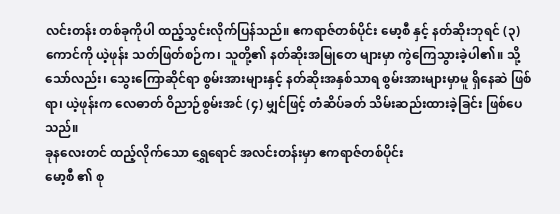လင်းတန်း တစ်ခုကိုပါ ထည့်သွင်းလိုက်ပြန်သည်။ ဧကရာဇ်တစ်ပိုင်း မော့စီ နှင့် နတ်ဆိုးဘုရင် (၃) ကောင်ကို ယဲ့ဖုန်း သတ်ဖြတ်စဉ်က၊ သူတို့၏ နတ်ဆိုးအမြုတေ များမှာ ကွဲကြေသွားခဲ့ပါ၏။ သို့သော်လည်း၊ သွေးကြောဆိုင်ရာ စွမ်းအားများနှင့် နတ်ဆိုးအနှစ်သာရ စွမ်းအားများမှာမူ ရှိနေဆဲ ဖြစ်ရာ၊ ယဲ့ဖုန်းက လေဓာတ် ဝိညာဉ်စွမ်းအင် (၄) မျှင်ဖြင့် တံဆိပ်ခတ် သိမ်းဆည်းထားခဲ့ခြင်း ဖြစ်ပေသည်။
ခုနလေးတင် ထည့်လိုက်သော ရွှေရောင် အလင်းတန်းမှာ ဧကရာဇ်တစ်ပိုင်း
မော့စီ ၏ စု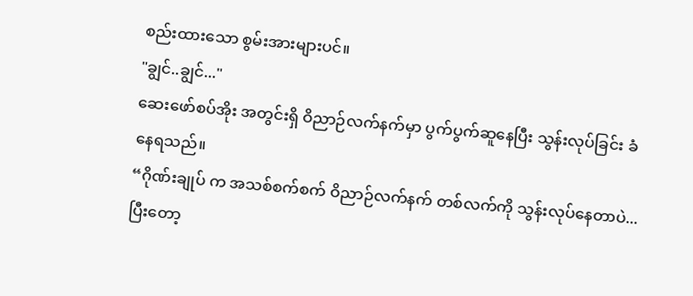စည်းထားသော စွမ်းအားများပင်။
"ချွင်..ချွင်..."
ဆေးဖော်စပ်အိုး အတွင်းရှိ ဝိညာဉ်လက်နက်မှာ ပွက်ပွက်ဆူနေပြီး သွန်းလုပ်ခြင်း ခံနေရသည်။
“ဂိုဏ်းချုပ် က အသစ်စက်စက် ဝိညာဉ်လက်နက် တစ်လက်ကို သွန်းလုပ်နေတာပဲ... ပြီးတော့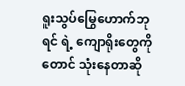ရူးသွပ်မြွေဟောက်ဘုရင် ရဲ့ ကျောရိုးတွေကိုတောင် သုံးနေတာဆို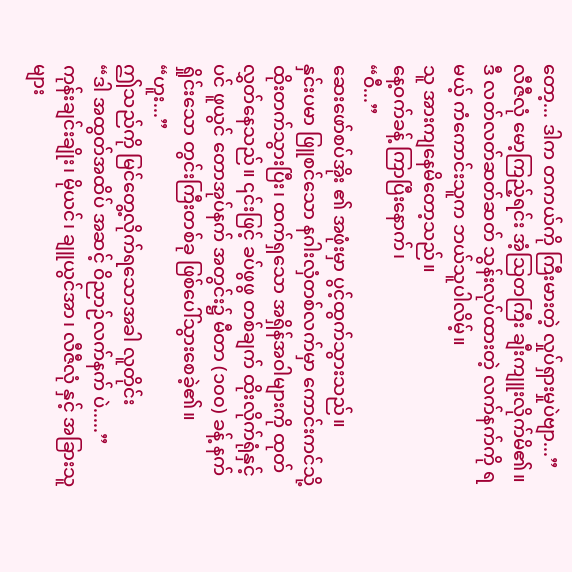တော့... ဒါက တကယ်ကို ကြီးမားတဲ့ လှုပ်ရှားမှုပဲဗျာ...”
လီဇီလုံ မော့ကြည့်ရင်း အံ့သြတကြီး ချီးကျူးလိုက်မိ၏။
ဒီ လတ်လတ်ဆတ်ဆတ် သွန်းလုပ်ထားတဲ့ လက်နက်ကို ရမယ့် ကံကောင်းသူက ဘယ်သူပါလိမ့်။
သူ အားကျနေမိတော့သည်။
နေ့ဝက်ခန့် ကြာပြီးနောက်၊
“ဝီ...”
ဆေးဖော်စပ်အိုး ၏ အဖုံးမှာ ပွင့်ထွက်သွားသည်။
နှင်းပမာ ဖြူစင်သော နဂါးလှံတစ်လက်မှာ ကောင်းကင်သို့ ထိုးတက်သွားပြီး၊ ထက်ရှသော အရှိန်အဝါများကို ထုတ်လွှတ်နေသည်။ ၎င်းဖြင့် ခပ်ဖွဖွ တစ်ချက် ထိုးလိုက်ရုံနှင့်ပင် ဖူယွင် တောအုပ်နက် အတွင်း၌ မီတာ (၁၀၀) ခန့် နက်ရှိုင်းသော တွင်းကြီးတစ်ခု ဖြစ်ပေါ်သွားစေခဲ့၏။
“ဟူး...”
ဤသည်ကို မြင်တွေ့လိုက်ရသောအခါ လူတိုင်း
“ဒါ အထွတ်အထိပ် အဆင့် ဝိညာဉ်လက်နက် ပဲ.....”
ကုန်းချင်းချိုး၊ မိုယင်၊ ချူယွင်အာ၊ လီဇီလုံ နှင့် အခြားသူများ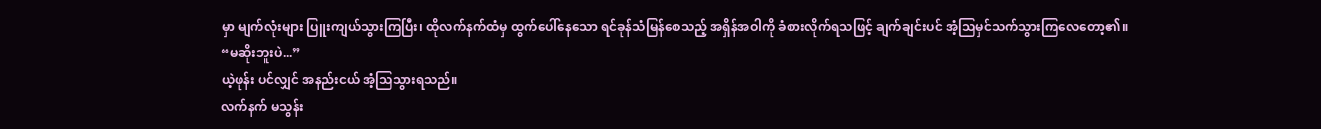မှာ မျက်လုံးများ ပြူးကျယ်သွားကြပြီး၊ ထိုလက်နက်ထံမှ ထွက်ပေါ်နေသော ရင်ခုန်သံမြန်စေသည့် အရှိန်အဝါကို ခံစားလိုက်ရသဖြင့် ချက်ချင်းပင် အံ့သြမှင်သက်သွားကြလေတော့၏။
“မဆိုးဘူးပဲ...”
ယဲ့ဖုန်း ပင်လျှင် အနည်းငယ် အံ့သြသွားရသည်။
လက်နက် မသွန်း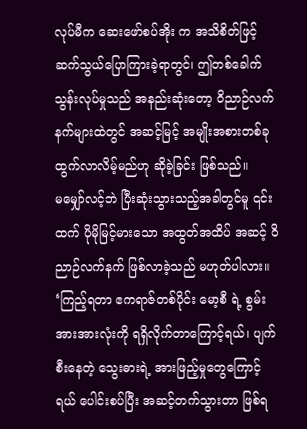လုပ်မီက ဆေးဖော်စပ်အိုး က အသိစိတ်ဖြင့် ဆက်သွယ်ပြောကြားခဲ့ရာတွင်၊ ဤတစ်ခေါက် သွန်းလုပ်မှုသည် အနည်းဆုံးတော့ ဝိညာဉ်လက်နက်များထဲတွင် အဆင့်မြင့် အမျိုးအစားတစ်ခု ထွက်လာလိမ့်မည်ဟု ဆိုခဲ့ခြင်း ဖြစ်သည်။
မမျှော်လင့်ဘဲ ပြီးဆုံးသွားသည့်အခါတွင်မူ ၎င်းထက် ပိုမိုမြင့်မားသော အထွတ်အထိပ် အဆင့် ဝိညာဉ်လက်နက် ဖြစ်လာခဲ့သည် မဟုတ်ပါလား။
‘ကြည့်ရတာ ဧကရာဇ်တစ်ပိုင်း မော့စီ ရဲ့ စွမ်းအားအားလုံးကို ရရှိလိုက်တာကြောင့်ရယ်၊ ပျက်စီးနေတဲ့ သွေးဓားရဲ့ အားဖြည့်မှုတွေကြောင့်ရယ် ပေါင်းစပ်ပြီး အဆင့်တက်သွားတာ ဖြစ်ရ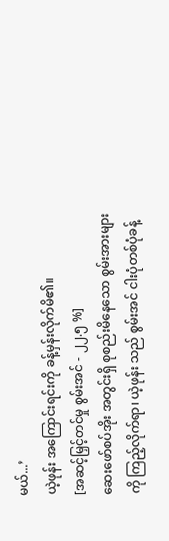မယ်...’
ယဲ့ဖုန်း အကြောင်းရင်းကို ခန့်မှန်းလိုက်မိ၏။
[အဆင့်မြှင့်တင်မှု စွမ်းအင် - ၂၂.၅ %]
ဆေးဖော်စပ်အိုး အတွင်းရှိ စုစည်းမိနေသော စွမ်းအားများကို ကြည့်လိုက်ရာ၊ ယဲ့ဖုန်း သည် စွမ်းအင် ငါးပုံတစ်ပုံခန့်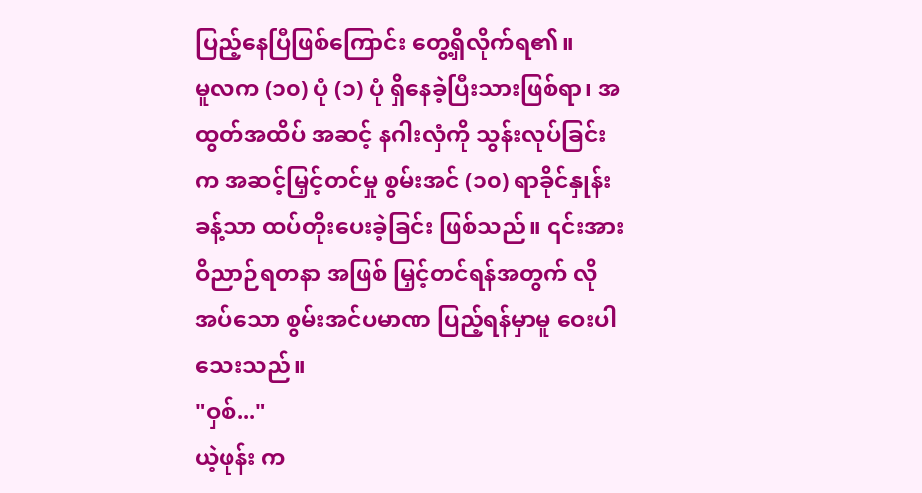ပြည့်နေပြီဖြစ်ကြောင်း တွေ့ရှိလိုက်ရ၏။
မူလက (၁၀) ပုံ (၁) ပုံ ရှိနေခဲ့ပြီးသားဖြစ်ရာ၊ အထွတ်အထိပ် အဆင့် နဂါးလှံကို သွန်းလုပ်ခြင်းက အဆင့်မြှင့်တင်မှု စွမ်းအင် (၁၀) ရာခိုင်နှုန်းခန့်သာ ထပ်တိုးပေးခဲ့ခြင်း ဖြစ်သည်။ ၎င်းအား ဝိညာဉ်ရတနာ အဖြစ် မြှင့်တင်ရန်အတွက် လိုအပ်သော စွမ်းအင်ပမာဏ ပြည့်ရန်မှာမူ ဝေးပါသေးသည်။
"ဝှစ်..."
ယဲ့ဖုန်း က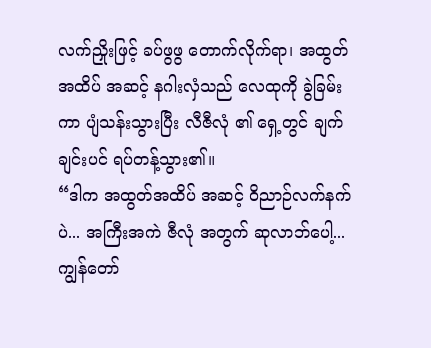လက်ညှိုးဖြင့် ခပ်ဖွဖွ တောက်လိုက်ရာ၊ အထွတ်အထိပ် အဆင့် နဂါးလှံသည် လေထုကို ခွဲခြမ်းကာ ပျံသန်းသွားပြီး လီဇီလုံ ၏ ရှေ့တွင် ချက်ချင်းပင် ရပ်တန့်သွား၏။
“ဒါက အထွတ်အထိပ် အဆင့် ဝိညာဉ်လက်နက် ပဲ... အကြီးအကဲ ဇီလုံ အတွက် ဆုလာဘ်ပေါ့... ကျွန်တော်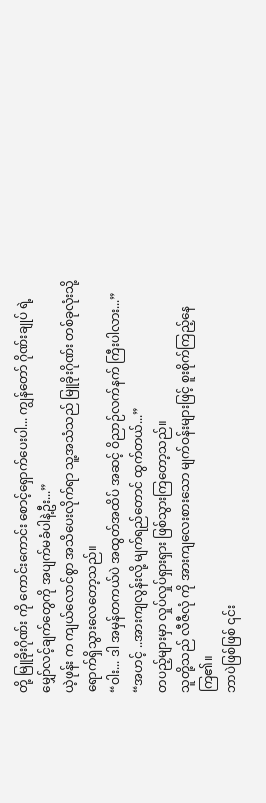တို့ မြူခိုးဂိုဏ်း ကို ကောင်းကောင်း စောင့်ရှောက်ပေးပါ... ကျွန်တော် ဂိုဏ်းချုပ် ရဲ့ မျှော်လင့်ချက်တွေကို အပျက်မခံပါနဲ့ဦး...”
ယဲ့ဖုန်း က ကျယ်လောင်စွာ အသိပေးလိုက်ရာ သူ့အသံသည် မြူခိုးဂိုဏ်း တစ်ခုလုံးသို့ ရောက်ရှိသွားလေတော့သည်။
“ဝါး... ဒါ အမှန်တကယ်ပဲ အထွတ်အထိပ် အဆင့် ဝိညာဉ်လက်နက် ကြီးပါလား...”
“အဟင့် ..အားကျလွန်းလို့ မျက်ရည်တောင် ထွက်တယ်...”
တပည့်များမှာ လှုပ်လှုပ်ရှားရှား ဖြစ်သွားကြတော့သည်။
သူတို့သည် လီဇီလုံ ကို အားကျလေးစားသော မျက်ဝန်းများဖြင့် စူးစိုက်ကြည့်နေကြ၏။
ဘာပဲဖြစ်ဖြစ် ၎င်း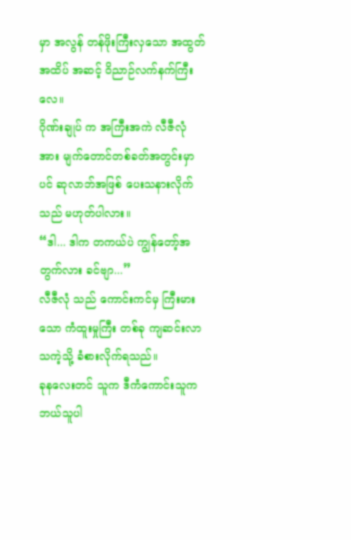မှာ အလွန် တန်ဖိုးကြီးလှသော အထွတ်အထိပ် အဆင့် ဝိညာဉ်လက်နက်ကြီးလေ။
ဂိုဏ်းချုပ် က အကြီးအကဲ လီဇီလုံ အား မျက်တောင်တစ်ခတ်အတွင်းမှာပင် ဆုလာဘ်အဖြစ် ပေးသနားလိုက်သည် မဟုတ်ပါလား။
“ဒါ... ဒါက တကယ်ပဲ ကျွန်တော့်အတွက်လား ခင်ဗျာ...”
လီဇီလုံ သည် ကောင်းကင်မှ ကြီးမားသော ကံထူးမှုကြီး တစ်ခု ကျဆင်းလာသကဲ့သို့ ခံစားလိုက်ရသည်။
ခုနလေးတင် သူက ဒီကံကောင်းသူက ဘယ်သူပါ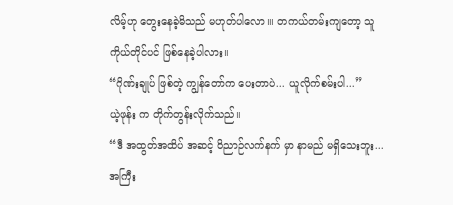လိမ့်ဟု တွေးနေခဲ့မိသည် မဟုတ်ပါလော။၊ တကယ်တမ်းကျတော့ သူကိုယ်တိုင်ပင် ဖြစ်နေခဲ့ပါလား။
“ဂိုဏ်းချုပ် ဖြစ်တဲ့ ကျွန်တော်က ပေးတာပဲ... ယူလိုက်စမ်းပါ...”
ယဲ့ဖုန်း က တိုက်တွန်းလိုက်သည်။
“ဒီ အထွတ်အထိပ် အဆင့် ဝိညာဉ်လက်နက် မှာ နာမည် မရှိသေးဘူး... အကြီး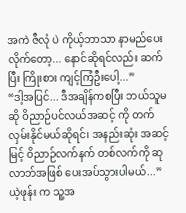အကဲ ဇီလုံ ပဲ ကိုယ့်ဘာသာ နာမည်ပေးလိုက်တော့... နောင်ဆိုရင်လည်း ဆက်ပြီး ကြိုးစား ကျင့်ကြံဦးပေါ့...”
“ဒါ့အပြင်... ဒီအချိန်ကစပြီး ဘယ်သူမဆို ဝိညာဉ်ပင်လယ်အဆင့် ကို တက်လှမ်းနိုင်မယ်ဆိုရင်၊ အနည်းဆုံး အဆင့်မြင့် ဝိညာဉ်လက်နက် တစ်လက်ကို ဆုလာဘ်အဖြစ် ပေးအပ်သွားပါမယ်...”
ယဲ့ဖုန်း က သူ့အ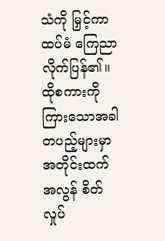သံကို မြှင့်ကာ ထပ်မံ ကြေညာလိုက်ပြန်၏။
ထိုစကားကို ကြားသောအခါ တပည့်များမှာ အတိုင်းထက်အလွန် စိတ်လှုပ်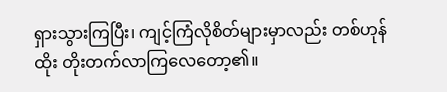ရှားသွားကြပြီး၊ ကျင့်ကြံလိုစိတ်များမှာလည်း တစ်ဟုန်ထိုး တိုးတက်လာကြလေတော့၏။